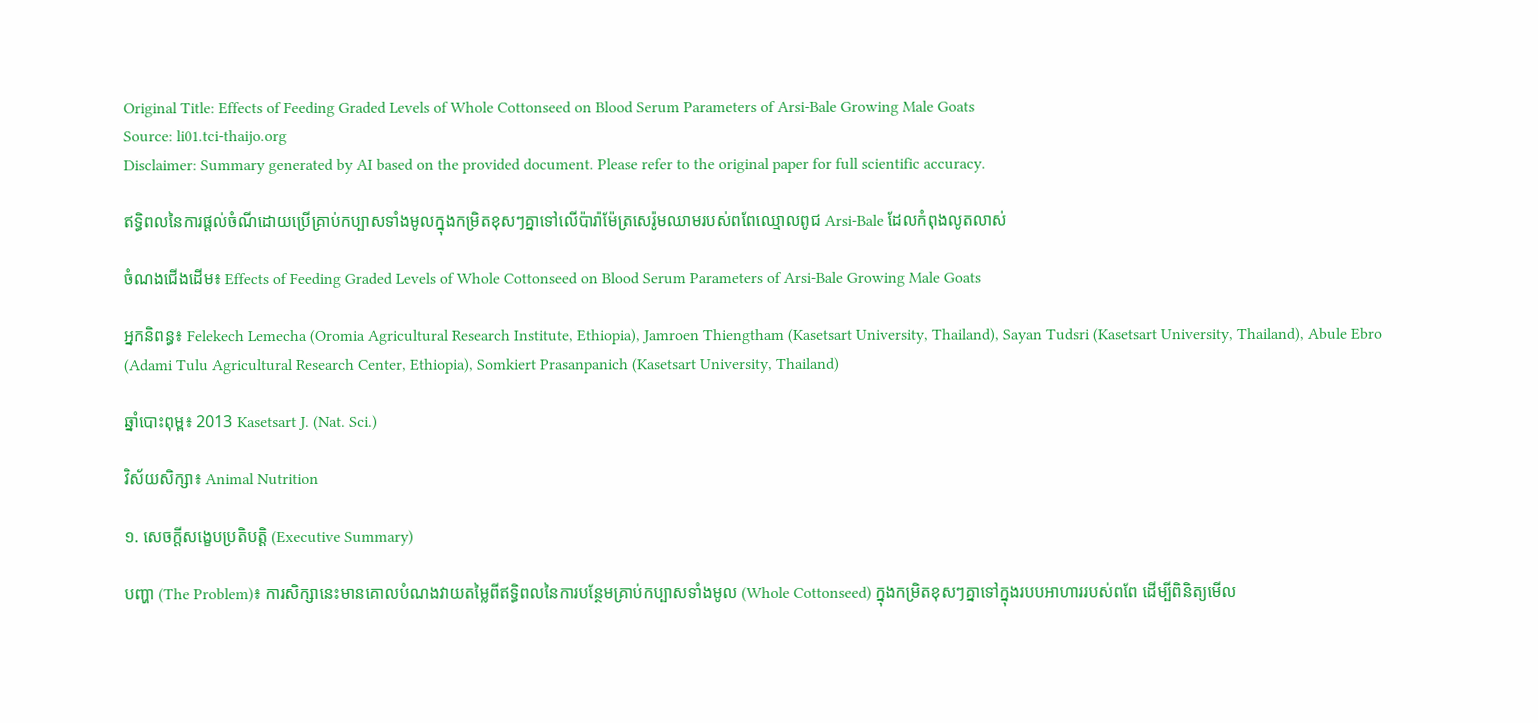Original Title: Effects of Feeding Graded Levels of Whole Cottonseed on Blood Serum Parameters of Arsi-Bale Growing Male Goats
Source: li01.tci-thaijo.org
Disclaimer: Summary generated by AI based on the provided document. Please refer to the original paper for full scientific accuracy.

ឥទ្ធិពលនៃការផ្តល់ចំណីដោយប្រើគ្រាប់កប្បាសទាំងមូលក្នុងកម្រិតខុសៗគ្នាទៅលើប៉ារ៉ាម៉ែត្រសេរ៉ូមឈាមរបស់ពពែឈ្មោលពូជ Arsi-Bale ដែលកំពុងលូតលាស់

ចំណងជើងដើម៖ Effects of Feeding Graded Levels of Whole Cottonseed on Blood Serum Parameters of Arsi-Bale Growing Male Goats

អ្នកនិពន្ធ៖ Felekech Lemecha (Oromia Agricultural Research Institute, Ethiopia), Jamroen Thiengtham (Kasetsart University, Thailand), Sayan Tudsri (Kasetsart University, Thailand), Abule Ebro (Adami Tulu Agricultural Research Center, Ethiopia), Somkiert Prasanpanich (Kasetsart University, Thailand)

ឆ្នាំបោះពុម្ព៖ 2013 Kasetsart J. (Nat. Sci.)

វិស័យសិក្សា៖ Animal Nutrition

១. សេចក្តីសង្ខេបប្រតិបត្តិ (Executive Summary)

បញ្ហា (The Problem)៖ ការសិក្សានេះមានគោលបំណងវាយតម្លៃពីឥទ្ធិពលនៃការបន្ថែមគ្រាប់កប្បាសទាំងមូល (Whole Cottonseed) ក្នុងកម្រិតខុសៗគ្នាទៅក្នុងរបបអាហាររបស់ពពែ ដើម្បីពិនិត្យមើល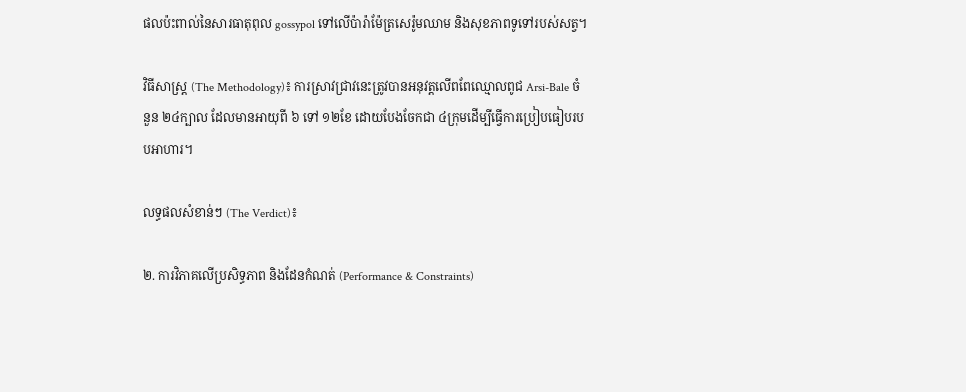ផលប៉ះពាល់នៃសារធាតុពុល gossypol ទៅលើប៉ារ៉ាម៉ែត្រសេរ៉ូមឈាម និងសុខភាពទូទៅរបស់សត្វ។

វិធីសាស្ត្រ (The Methodology)៖ ការស្រាវជ្រាវនេះត្រូវបានអនុវត្តលើពពែឈ្មោលពូជ Arsi-Bale ចំនួន ២៤ក្បាល ដែលមានអាយុពី ៦ ទៅ ១២ខែ ដោយបែងចែកជា ៤ក្រុមដើម្បីធ្វើការប្រៀបធៀបរបបអាហារ។

លទ្ធផលសំខាន់ៗ (The Verdict)៖

២. ការវិភាគលើប្រសិទ្ធភាព និងដែនកំណត់ (Performance & Constraints)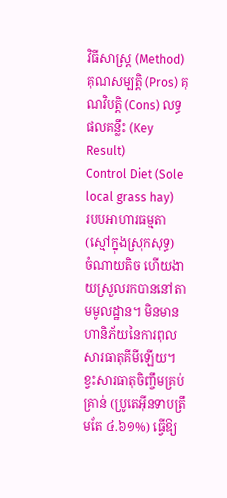វិធីសាស្ត្រ (Method) គុណសម្បត្តិ (Pros) គុណវិបត្តិ (Cons) លទ្ធផលគន្លឹះ (Key Result)
Control Diet (Sole local grass hay)
របបអាហារធម្មតា (ស្មៅក្នុងស្រុកសុទ្ធ)
ចំណាយតិច ហើយងាយស្រួលរកបាននៅតាមមូលដ្ឋាន។ មិនមានហានិភ័យនៃការពុលសារធាតុគីមីឡើយ។ ខ្វះសារធាតុចិញ្ចឹមគ្រប់គ្រាន់ (ប្រូតេអ៊ីនទាបត្រឹមតែ ៤.៦១%) ធ្វើឱ្យ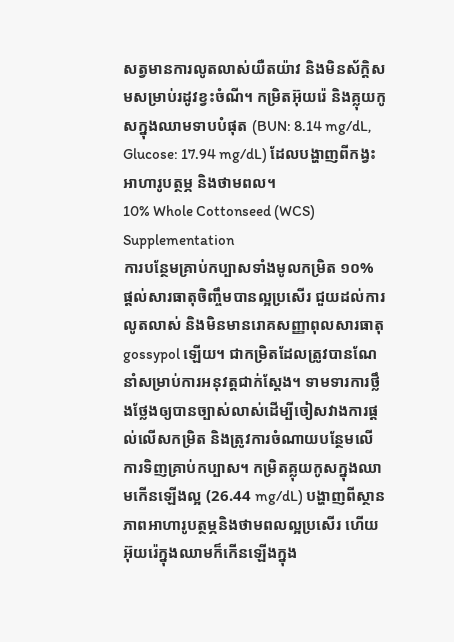សត្វមានការលូតលាស់យឺតយ៉ាវ និងមិនស័ក្តិសមសម្រាប់រដូវខ្វះចំណី។ កម្រិតអ៊ុយរ៉េ និងគ្លុយកូសក្នុងឈាមទាបបំផុត (BUN: 8.14 mg/dL, Glucose: 17.94 mg/dL) ដែលបង្ហាញពីកង្វះអាហារូបត្ថម្ភ និងថាមពល។
10% Whole Cottonseed (WCS) Supplementation
ការបន្ថែមគ្រាប់កប្បាសទាំងមូលកម្រិត ១០%
ផ្តល់សារធាតុចិញ្ចឹមបានល្អប្រសើរ ជួយដល់ការលូតលាស់ និងមិនមានរោគសញ្ញាពុលសារធាតុ gossypol ឡើយ។ ជាកម្រិតដែលត្រូវបានណែនាំសម្រាប់ការអនុវត្តជាក់ស្តែង។ ទាមទារការថ្លឹងថ្លែងឲ្យបានច្បាស់លាស់ដើម្បីចៀសវាងការផ្តល់លើសកម្រិត និងត្រូវការចំណាយបន្ថែមលើការទិញគ្រាប់កប្បាស។ កម្រិតគ្លុយកូសក្នុងឈាមកើនឡើងល្អ (26.44 mg/dL) បង្ហាញពីស្ថានភាពអាហារូបត្ថម្ភនិងថាមពលល្អប្រសើរ ហើយអ៊ុយរ៉េក្នុងឈាមក៏កើនឡើងក្នុង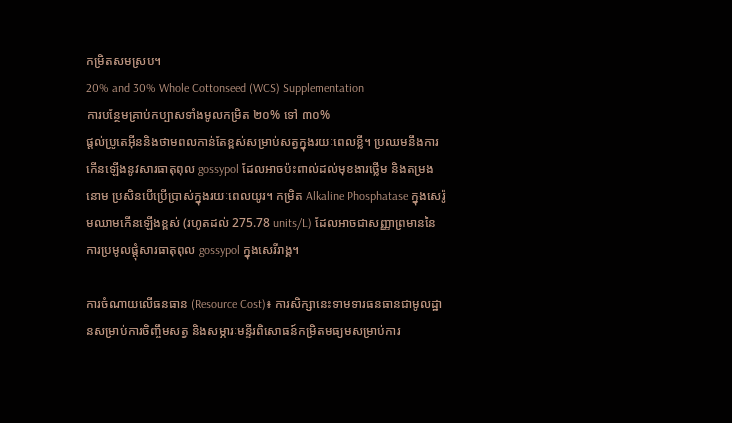កម្រិតសមស្រប។
20% and 30% Whole Cottonseed (WCS) Supplementation
ការបន្ថែមគ្រាប់កប្បាសទាំងមូលកម្រិត ២០% ទៅ ៣០%
ផ្តល់ប្រូតេអ៊ីននិងថាមពលកាន់តែខ្ពស់សម្រាប់សត្វក្នុងរយៈពេលខ្លី។ ប្រឈមនឹងការកើនឡើងនូវសារធាតុពុល gossypol ដែលអាចប៉ះពាល់ដល់មុខងារថ្លើម និងតម្រងនោម ប្រសិនបើប្រើប្រាស់ក្នុងរយៈពេលយូរ។ កម្រិត Alkaline Phosphatase ក្នុងសេរ៉ូមឈាមកើនឡើងខ្ពស់ (រហូតដល់ 275.78 units/L) ដែលអាចជាសញ្ញាព្រមាននៃការប្រមូលផ្តុំសារធាតុពុល gossypol ក្នុងសេរីរាង្គ។

ការចំណាយលើធនធាន (Resource Cost)៖ ការសិក្សានេះទាមទារធនធានជាមូលដ្ឋានសម្រាប់ការចិញ្ចឹមសត្វ និងសម្ភារៈមន្ទីរពិសោធន៍កម្រិតមធ្យមសម្រាប់ការ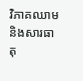វិភាគឈាម និងសារធាតុ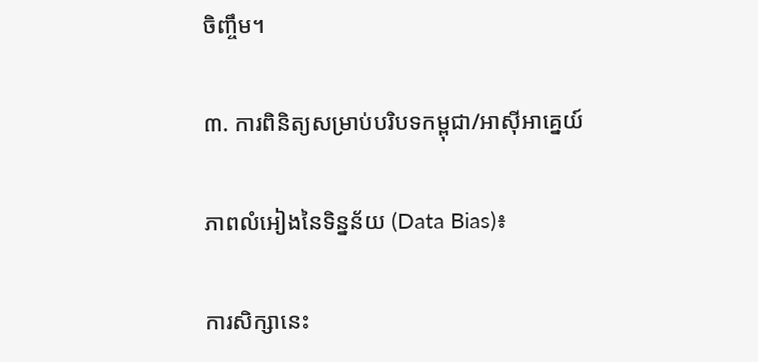ចិញ្ចឹម។

៣. ការពិនិត្យសម្រាប់បរិបទកម្ពុជា/អាស៊ីអាគ្នេយ៍

ភាពលំអៀងនៃទិន្នន័យ (Data Bias)៖

ការសិក្សានេះ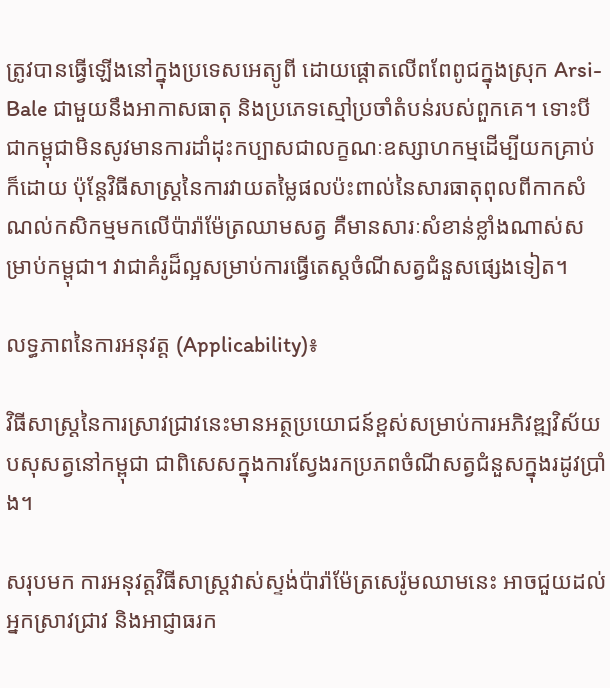ត្រូវបានធ្វើឡើងនៅក្នុងប្រទេសអេត្យូពី ដោយផ្តោតលើពពែពូជក្នុងស្រុក Arsi-Bale ជាមួយនឹងអាកាសធាតុ និងប្រភេទស្មៅប្រចាំតំបន់របស់ពួកគេ។ ទោះបីជាកម្ពុជាមិនសូវមានការដាំដុះកប្បាសជាលក្ខណៈឧស្សាហកម្មដើម្បីយកគ្រាប់ក៏ដោយ ប៉ុន្តែវិធីសាស្ត្រនៃការវាយតម្លៃផលប៉ះពាល់នៃសារធាតុពុលពីកាកសំណល់កសិកម្មមកលើប៉ារ៉ាម៉ែត្រឈាមសត្វ គឺមានសារៈសំខាន់ខ្លាំងណាស់សម្រាប់កម្ពុជា។ វាជាគំរូដ៏ល្អសម្រាប់ការធ្វើតេស្តចំណីសត្វជំនួសផ្សេងទៀត។

លទ្ធភាពនៃការអនុវត្ត (Applicability)៖

វិធីសាស្ត្រនៃការស្រាវជ្រាវនេះមានអត្ថប្រយោជន៍ខ្ពស់សម្រាប់ការអភិវឌ្ឍវិស័យបសុសត្វនៅកម្ពុជា ជាពិសេសក្នុងការស្វែងរកប្រភពចំណីសត្វជំនួសក្នុងរដូវប្រាំង។

សរុបមក ការអនុវត្តវិធីសាស្ត្រវាស់ស្ទង់ប៉ារ៉ាម៉ែត្រសេរ៉ូមឈាមនេះ អាចជួយដល់អ្នកស្រាវជ្រាវ និងអាជ្ញាធរក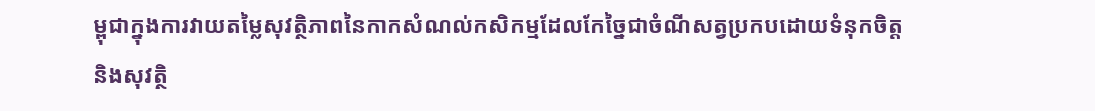ម្ពុជាក្នុងការវាយតម្លៃសុវត្ថិភាពនៃកាកសំណល់កសិកម្មដែលកែច្នៃជាចំណីសត្វប្រកបដោយទំនុកចិត្ត និងសុវត្ថិ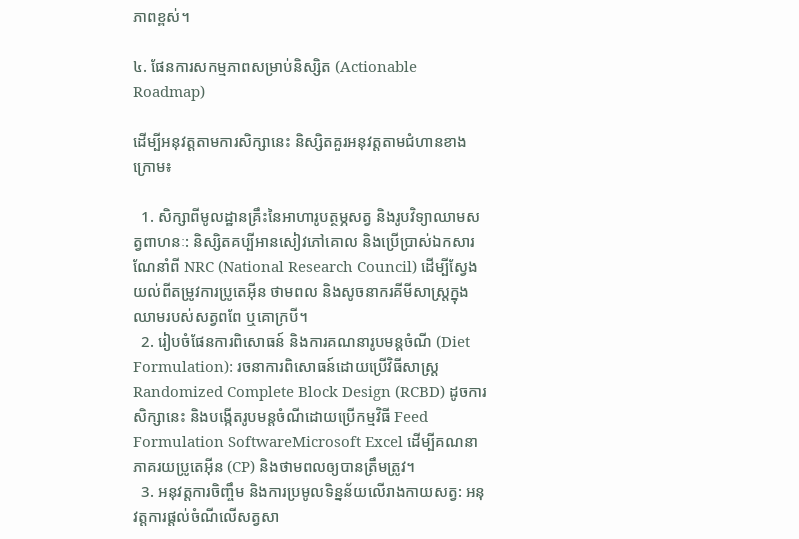ភាពខ្ពស់។

៤. ផែនការសកម្មភាពសម្រាប់និស្សិត (Actionable Roadmap)

ដើម្បីអនុវត្តតាមការសិក្សានេះ និស្សិតគួរអនុវត្តតាមជំហានខាងក្រោម៖

  1. សិក្សាពីមូលដ្ឋានគ្រឹះនៃអាហារូបត្ថម្ភសត្វ និងរូបវិទ្យាឈាមសត្វពាហនៈ: និស្សិតគប្បីអានសៀវភៅគោល និងប្រើប្រាស់ឯកសារណែនាំពី NRC (National Research Council) ដើម្បីស្វែងយល់ពីតម្រូវការប្រូតេអ៊ីន ថាមពល និងសូចនាករគីមីសាស្ត្រក្នុងឈាមរបស់សត្វពពែ ឬគោក្របី។
  2. រៀបចំផែនការពិសោធន៍ និងការគណនារូបមន្តចំណី (Diet Formulation): រចនាការពិសោធន៍ដោយប្រើវិធីសាស្ត្រ Randomized Complete Block Design (RCBD) ដូចការសិក្សានេះ និងបង្កើតរូបមន្តចំណីដោយប្រើកម្មវិធី Feed Formulation SoftwareMicrosoft Excel ដើម្បីគណនាភាគរយប្រូតេអ៊ីន (CP) និងថាមពលឲ្យបានត្រឹមត្រូវ។
  3. អនុវត្តការចិញ្ចឹម និងការប្រមូលទិន្នន័យលើរាងកាយសត្វ: អនុវត្តការផ្តល់ចំណីលើសត្វសា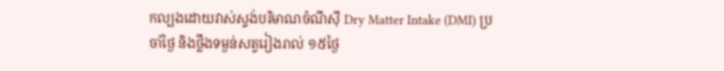កល្បងដោយវាស់ស្ទង់បរិមាណចំណីស៊ី Dry Matter Intake (DMI) ប្រចាំថ្ងៃ និងថ្លឹងទម្ងន់សត្វរៀងរាល់ ១៥ថ្ងៃ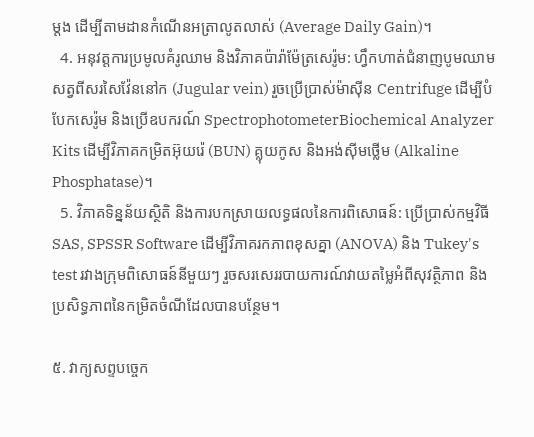ម្តង ដើម្បីតាមដានកំណើនអត្រាលូតលាស់ (Average Daily Gain)។
  4. អនុវត្តការប្រមូលគំរូឈាម និងវិភាគប៉ារ៉ាម៉ែត្រសេរ៉ូម: ហ្វឹកហាត់ជំនាញបូមឈាមសត្វពីសរសៃវ៉ែននៅក (Jugular vein) រួចប្រើប្រាស់ម៉ាស៊ីន Centrifuge ដើម្បីបំបែកសេរ៉ូម និងប្រើឧបករណ៍ SpectrophotometerBiochemical Analyzer Kits ដើម្បីវិភាគកម្រិតអ៊ុយរ៉េ (BUN) គ្លុយកូស និងអង់ស៊ីមថ្លើម (Alkaline Phosphatase)។
  5. វិភាគទិន្នន័យស្ថិតិ និងការបកស្រាយលទ្ធផលនៃការពិសោធន៍: ប្រើប្រាស់កម្មវិធី SAS, SPSSR Software ដើម្បីវិភាគរកភាពខុសគ្នា (ANOVA) និង Tukey's test រវាងក្រុមពិសោធន៍នីមួយៗ រួចសរសេររបាយការណ៍វាយតម្លៃអំពីសុវត្ថិភាព និងប្រសិទ្ធភាពនៃកម្រិតចំណីដែលបានបន្ថែម។

៥. វាក្យសព្ទបច្ចេក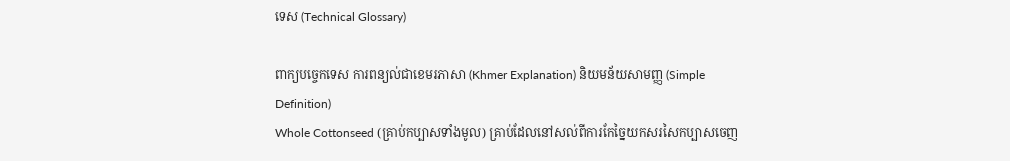ទេស (Technical Glossary)

ពាក្យបច្ចេកទេស ការពន្យល់ជាខេមរភាសា (Khmer Explanation) និយមន័យសាមញ្ញ (Simple Definition)
Whole Cottonseed (គ្រាប់កប្បាសទាំងមូល) គ្រាប់ដែលនៅសល់ពីការកែច្នៃយកសរសៃកប្បាសចេញ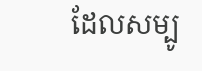ដែលសម្បូ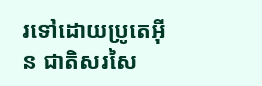រទៅដោយប្រូតេអ៊ីន ជាតិសរសៃ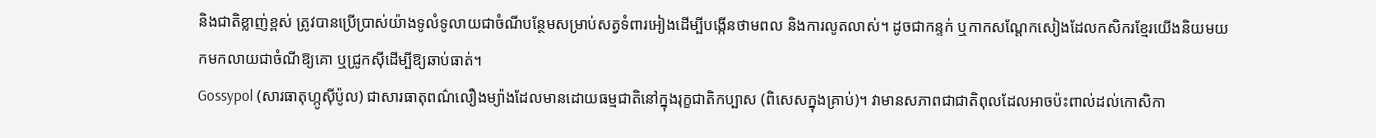និងជាតិខ្លាញ់ខ្ពស់ ត្រូវបានប្រើប្រាស់យ៉ាងទូលំទូលាយជាចំណីបន្ថែមសម្រាប់សត្វទំពារអៀងដើម្បីបង្កើនថាមពល និងការលូតលាស់។ ដូចជាកន្ទក់ ឬកាកសណ្តែកសៀងដែលកសិករខ្មែរយើងនិយមយកមកលាយជាចំណីឱ្យគោ ឬជ្រូកស៊ីដើម្បីឱ្យឆាប់ធាត់។
Gossypol (សារធាតុហ្កូស៊ីប៉ូល) ជាសារធាតុពណ៌លឿងម្យ៉ាងដែលមានដោយធម្មជាតិនៅក្នុងរុក្ខជាតិកប្បាស (ពិសេសក្នុងគ្រាប់)។ វាមានសភាពជាជាតិពុលដែលអាចប៉ះពាល់ដល់កោសិកា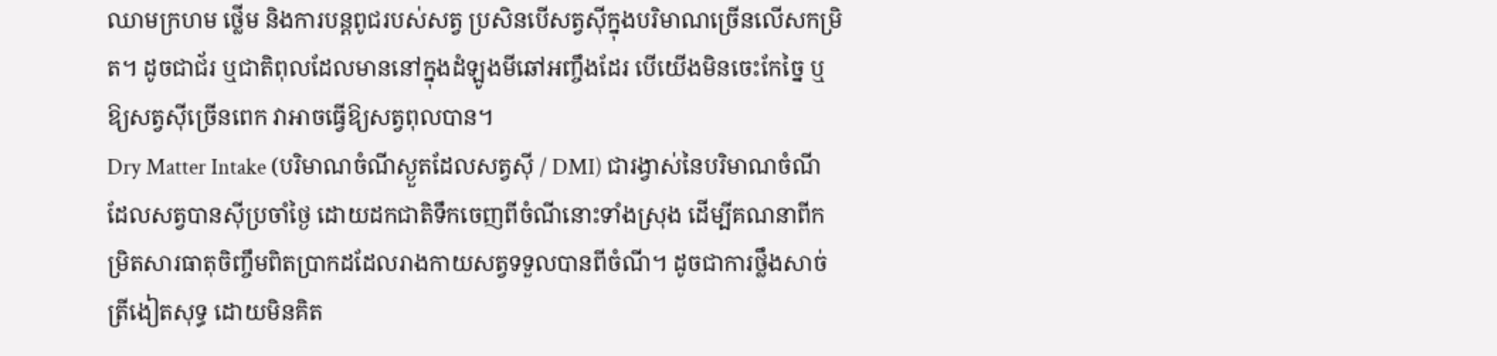ឈាមក្រហម ថ្លើម និងការបន្តពូជរបស់សត្វ ប្រសិនបើសត្វស៊ីក្នុងបរិមាណច្រើនលើសកម្រិត។ ដូចជាជ័រ ឬជាតិពុលដែលមាននៅក្នុងដំឡូងមីឆៅអញ្ចឹងដែរ បើយើងមិនចេះកែច្នៃ ឬឱ្យសត្វស៊ីច្រើនពេក វាអាចធ្វើឱ្យសត្វពុលបាន។
Dry Matter Intake (បរិមាណចំណីស្ងួតដែលសត្វស៊ី / DMI) ជារង្វាស់នៃបរិមាណចំណីដែលសត្វបានស៊ីប្រចាំថ្ងៃ ដោយដកជាតិទឹកចេញពីចំណីនោះទាំងស្រុង ដើម្បីគណនាពីកម្រិតសារធាតុចិញ្ចឹមពិតប្រាកដដែលរាងកាយសត្វទទួលបានពីចំណី។ ដូចជាការថ្លឹងសាច់ត្រីងៀតសុទ្ធ ដោយមិនគិត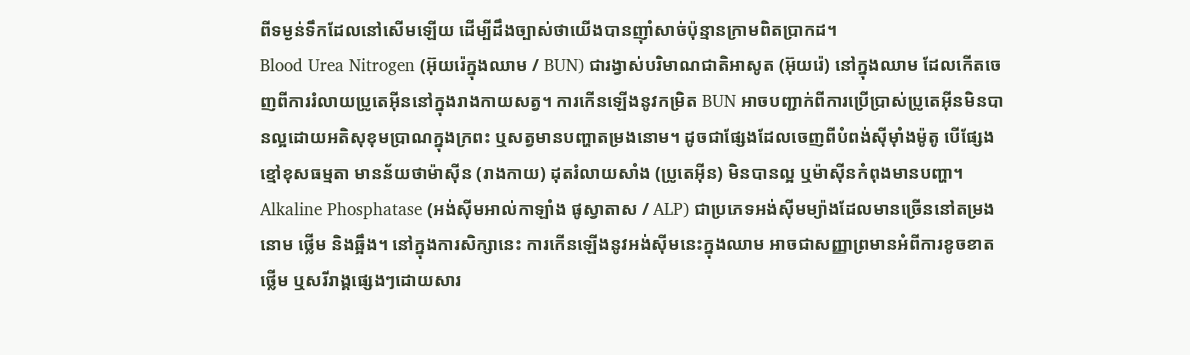ពីទម្ងន់ទឹកដែលនៅសើមឡើយ ដើម្បីដឹងច្បាស់ថាយើងបានញ៉ាំសាច់ប៉ុន្មានក្រាមពិតប្រាកដ។
Blood Urea Nitrogen (អ៊ុយរ៉េក្នុងឈាម / BUN) ជារង្វាស់បរិមាណជាតិអាសូត (អ៊ុយរ៉េ) នៅក្នុងឈាម ដែលកើតចេញពីការរំលាយប្រូតេអ៊ីននៅក្នុងរាងកាយសត្វ។ ការកើនឡើងនូវកម្រិត BUN អាចបញ្ជាក់ពីការប្រើប្រាស់ប្រូតេអ៊ីនមិនបានល្អដោយអតិសុខុមប្រាណក្នុងក្រពះ ឬសត្វមានបញ្ហាតម្រងនោម។ ដូចជាផ្សែងដែលចេញពីបំពង់ស៊ីម៉ាំងម៉ូតូ បើផ្សែងខ្មៅខុសធម្មតា មានន័យថាម៉ាស៊ីន (រាងកាយ) ដុតរំលាយសាំង (ប្រូតេអ៊ីន) មិនបានល្អ ឬម៉ាស៊ីនកំពុងមានបញ្ហា។
Alkaline Phosphatase (អង់ស៊ីមអាល់កាឡាំង ផូស្វាតាស / ALP) ជាប្រភេទអង់ស៊ីមម្យ៉ាងដែលមានច្រើននៅតម្រងនោម ថ្លើម និងឆ្អឹង។ នៅក្នុងការសិក្សានេះ ការកើនឡើងនូវអង់ស៊ីមនេះក្នុងឈាម អាចជាសញ្ញាព្រមានអំពីការខូចខាតថ្លើម ឬសរីរាង្គផ្សេងៗដោយសារ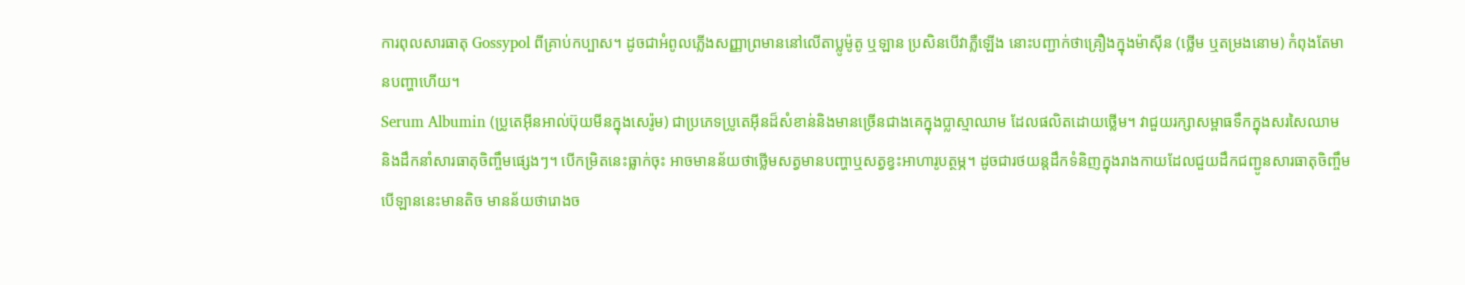ការពុលសារធាតុ Gossypol ពីគ្រាប់កប្បាស។ ដូចជាអំពូលភ្លើងសញ្ញាព្រមាននៅលើតាប្លូម៉ូតូ ឬឡាន ប្រសិនបើវាភ្លឺឡើង នោះបញ្ជាក់ថាគ្រឿងក្នុងម៉ាស៊ីន (ថ្លើម ឬតម្រងនោម) កំពុងតែមានបញ្ហាហើយ។
Serum Albumin (ប្រូតេអ៊ីនអាល់ប៊ុយមីនក្នុងសេរ៉ូម) ជាប្រភេទប្រូតេអ៊ីនដ៏សំខាន់និងមានច្រើនជាងគេក្នុងប្លាស្មាឈាម ដែលផលិតដោយថ្លើម។ វាជួយរក្សាសម្ពាធទឹកក្នុងសរសៃឈាម និងដឹកនាំសារធាតុចិញ្ចឹមផ្សេងៗ។ បើកម្រិតនេះធ្លាក់ចុះ អាចមានន័យថាថ្លើមសត្វមានបញ្ហាឬសត្វខ្វះអាហារូបត្ថម្ភ។ ដូចជារថយន្តដឹកទំនិញក្នុងរាងកាយដែលជួយដឹកជញ្ជូនសារធាតុចិញ្ចឹម បើឡាននេះមានតិច មានន័យថារោងច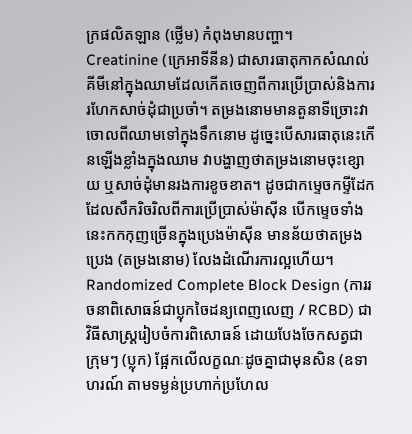ក្រផលិតឡាន (ថ្លើម) កំពុងមានបញ្ហា។
Creatinine (ក្រេអាទីនីន) ជាសារធាតុកាកសំណល់គីមីនៅក្នុងឈាមដែលកើតចេញពីការប្រើប្រាស់និងការរហែកសាច់ដុំជាប្រចាំ។ តម្រងនោមមានតួនាទីច្រោះវាចោលពីឈាមទៅក្នុងទឹកនោម ដូច្នេះបើសារធាតុនេះកើនឡើងខ្លាំងក្នុងឈាម វាបង្ហាញថាតម្រងនោមចុះខ្សោយ ឬសាច់ដុំមានរងការខូចខាត។ ដូចជាកម្ទេចកម្ទីដែកដែលសឹករិចរិលពីការប្រើប្រាស់ម៉ាស៊ីន បើកម្ទេចទាំងនេះកកកុញច្រើនក្នុងប្រេងម៉ាស៊ីន មានន័យថាតម្រងប្រេង (តម្រងនោម) លែងដំណើរការល្អហើយ។
Randomized Complete Block Design (ការរចនាពិសោធន៍ជាប្លុកចៃដន្យពេញលេញ / RCBD) ជាវិធីសាស្ត្ររៀបចំការពិសោធន៍ ដោយបែងចែកសត្វជាក្រុមៗ (ប្លុក) ផ្អែកលើលក្ខណៈដូចគ្នាជាមុនសិន (ឧទាហរណ៍ តាមទម្ងន់ប្រហាក់ប្រហែល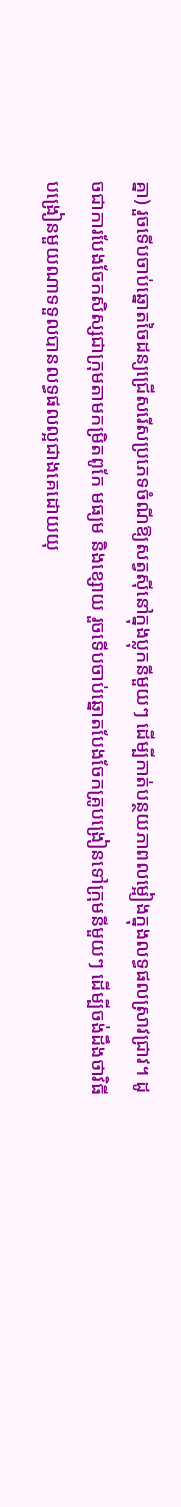គ្នា) រួចទើបចាប់ឆ្នោតចៃដន្យជ្រើសរើសប្រភេទចំណីឱ្យសត្វស៊ីនៅក្នុងប្លុកនីមួយៗ ដើម្បីកាត់បន្ថយភាពលម្អៀងក្នុងលទ្ធផលស្រាវជ្រាវ។ ដូចជាការបែងចែកសិស្សជាក្រុមតាមកម្រិតពូកែ មធ្យម និងខ្សោយ រួចទើបចាប់ឆ្នោតបែងចែកគ្រូបង្រៀនទៅក្រុមនីមួយៗ ដើម្បីចង់ដឹងថាវិធីបង្រៀនមួយណាទទួលបានលទ្ធផលល្អជាងគេដោយយុ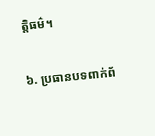ត្តិធម៌។

៦. ប្រធានបទពាក់ព័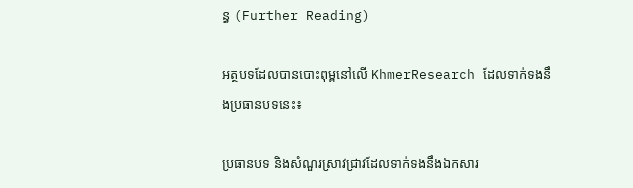ន្ធ (Further Reading)

អត្ថបទដែលបានបោះពុម្ពនៅលើ KhmerResearch ដែលទាក់ទងនឹងប្រធានបទនេះ៖

ប្រធានបទ និងសំណួរស្រាវជ្រាវដែលទាក់ទងនឹងឯកសារ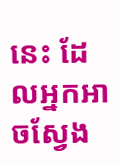នេះ ដែលអ្នកអាចស្វែង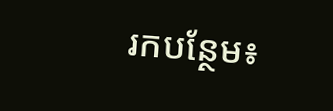រកបន្ថែម៖